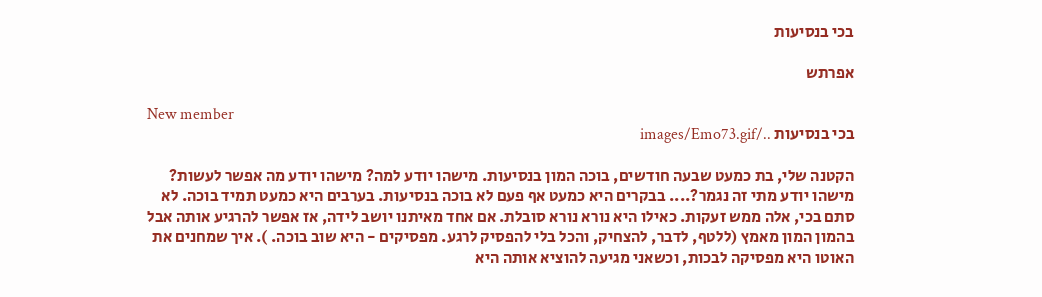בכי בנסיעות

אפרתש

New member
בכי בנסיעות ../images/Emo73.gif

הקטנה שלי, בת כמעט שבעה חודשים, בוכה המון בנסיעות. מישהו יודע למה? מישהו יודע מה אפשר לעשות? מישהו יודע מתי זה נגמר?.... בבקרים היא כמעט אף פעם לא בוכה בנסיעות. בערבים היא כמעט תמיד בוכה. לא סתם בכי, אלה ממש זעקות. כאילו היא נורא נורא סובלת. אם אחד מאיתנו יושב לידה, אז אפשר להרגיע אותה אבל בהמון המון מאמץ (ללטף, לדבר, להצחיק, והכל בלי להפסיק לרגע. מפסיקים - היא שוב בוכה. ). איך שמחנים את האוטו היא מפסיקה לבכות, וכשאני מגיעה להוציא אותה היא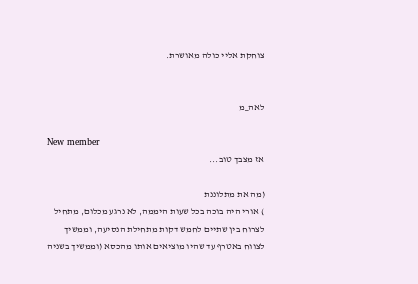צוחקת אליי כולה מאושרת.


לאה_מ

New member
אז מצבך טוב...

(מה את מתלוננת
) אורי היה בוכה בכל שעות היממה, לא נרגע מכלום, מתחיל לצרוח בין שתיים לחמש דקות מתחילת הנסיעה, וממשיך לצווח באטרף עד שהיו מוציאים אותו מהכסא (וממשיך בשניה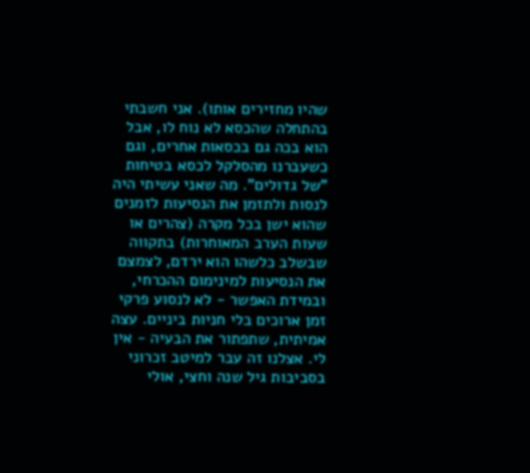שהיו מחזירים אותו). אני חשבתי בהתחלה שהכסא לא נוח לו, אבל הוא בכה גם בכסאות אחרים, וגם כשעברנו מהסלקל לכסא בטיחות "של גדולים". מה שאני עשיתי היה לנסות ולתזמן את הנסיעות לזמנים שהוא ישן בכל מקרה (צהרים או שעות הערב המאוחרות) בתקווה שבשלב כלשהו הוא ירדם, לצמצם את הנסיעות למינימום ההכרחי, ובמידת האפשר - לא לנסוע פרקי זמן ארוכים בלי חניות ביניים. עצה אמיתית, שתפתור את הבעיה - אין לי. אצלנו זה עבר למיטב זכרוני בסביבות גיל שנה וחצי, אולי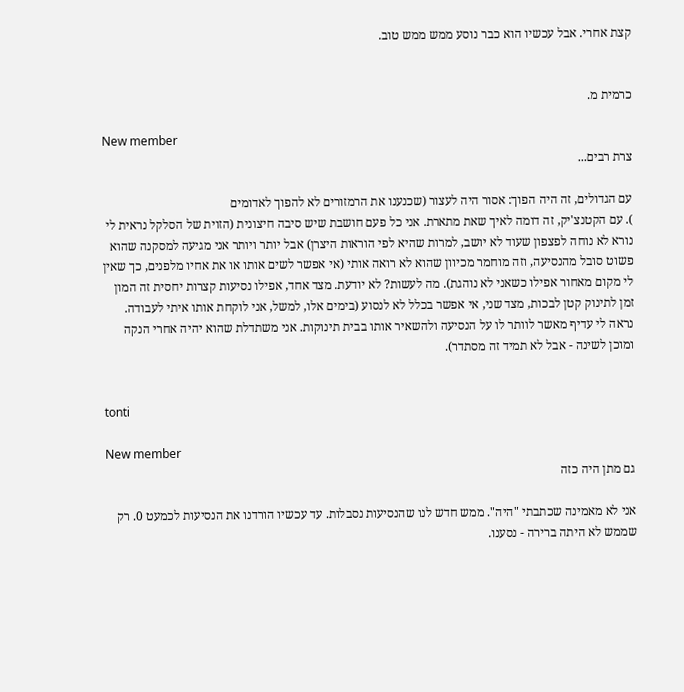קצת אחרי. אבל עכשיו הוא כבר נוסע ממש ממש טוב.


כרמית מ.

New member
צרת רבים...

עם הגדולים, זה היה הפוך: אסור היה לעצור (שכנענו את הרמזורים לא להפוך לאדומים
). עם הקטנצ'יק, זה דומה לאיך שאת מתארת. אני כל פעם חושבת שיש סיבה חיצונית (הזוית של הסלקל נראית לי נורא לא נוחה לפצפון שעוד לא יושב, למרות שהיא לפי הוראות היצרן) אבל יותר ויותר אני מגיעה למסקנה שהוא פשוט סובל מהנסיעה, וזה מוחמר מכיוון שהוא לא רואה אותי (אי אפשר לשים אותו או את אחיו מלפנים, כך שאין לי מקום מאחור אפילו כשאני לא נוהגת). מה לעשות? לא יודעת. מצד אחד, אפילו נסיעות קצרות יחסית זה המון זמן לתינוק קטן לבכות, מצד שני, אי אפשר בכלל לא לנסוע (בימים אלו, למשל, אני לוקחת אותו איתי לעבודה. נראה לי עדיף מאשר לוותר לו על הנסיעה ולהשאיר אותו בבית תינוקות. אני משתדלת שהוא יהיה אחרי הנקה ומוכן לשינה - אבל לא תמיד זה מסתדר).


tonti

New member
גם מתן היה כזה

אני לא מאמינה שכתבתי "היה". ממש חדש לנו שהנסיעות נסבלות. עד עכשיו הורדנו את הנסיעות לכמעט 0. רק שממש לא היתה ברירה - נסענו.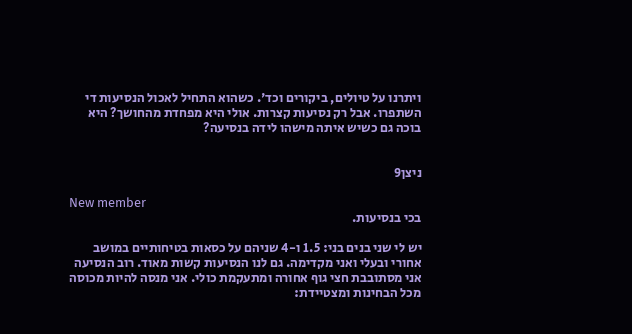ויתרנו על טיולים, ביקורים וכד'. כשהוא התחיל לאכול הנסיעות די השתפרו. אבל רק נסיעות קצרות. אולי היא מפחדת מהחושך? היא בוכה גם כשיש איתה מישהו לידה בנסיעה?


ניצן9

New member
בכי בנסיעות.

יש לי שני בנים בני: 1.5 ו-4 שניהם על כסאות בטיחותיים במושב אחורי ובעלי ואני מקדימה. גם לנו הנסיעות קשות מאוד. רוב הנסיעה אני מסתובבת חצי גוף אחורה ומתעקמת כולי. אני מנסה להיות מכוסה מכל הבחינות ומצטיידת: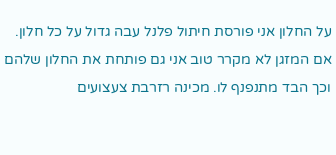על החלון אני פורסת חיתול פלנל עבה גדול על כל חלון. אם המזגן לא מקרר טוב אני גם פותחת את החלון שלהם וכך הבד מתנפנף לו. מכינה רזרבת צעצועים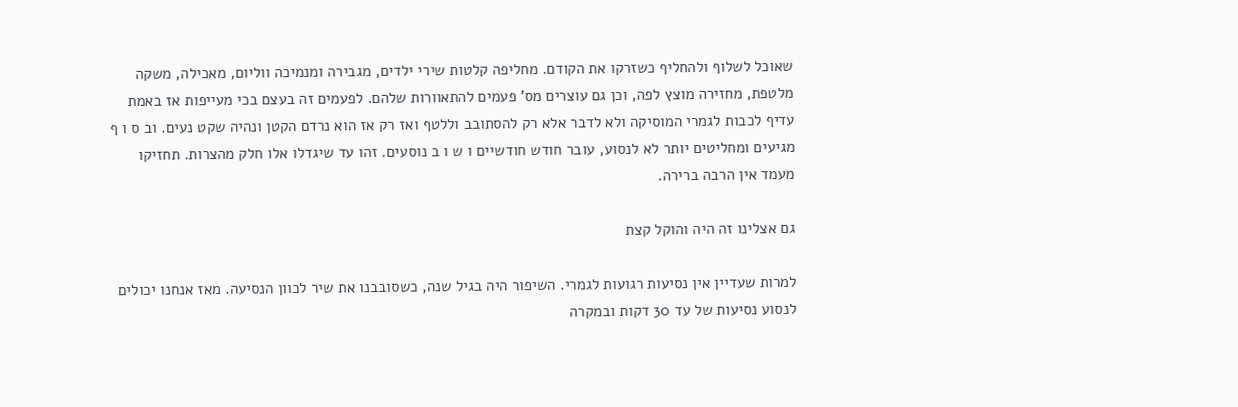שאוכל לשלוף ולהחליף כשזרקו את הקודם. מחליפה קלטות שירי ילדים, מגבירה ומנמיכה ווליום, מאכילה, משקה מלטפת, מחזירה מוצץ לפה, וכן גם עוצרים מס' פעמים להתאוורות שלהם. לפעמים זה בעצם בכי מעייפות אז באמת עדיף לכבות לגמרי המוסיקה ולא לדבר אלא רק להסתובב וללטף ואז רק אז הוא נרדם הקטן ונהיה שקט נעים. וב ס ו ף מגיעים ומחליטים יותר לא לנסוע, עובר חודש חודשיים ו ש ו ב נוסעים. זהו עד שיגדלו אלו חלק מהצרות. תחזיקו מעמד אין הרבה ברירה.

גם אצלינו זה היה והוקל קצת

למרות שעדיין אין נסיעות רגועות לגמרי. השיפור היה בגיל שנה, כשסובבנו את שיר לכוון הנסיעה. מאז אנחנו יכולים לנסוע נסיעות של עד 30 דקות ובמקרה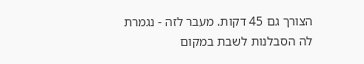הצורך גם 45 דקות. מעבר לזה - נגמרת לה הסבלנות לשבת במקום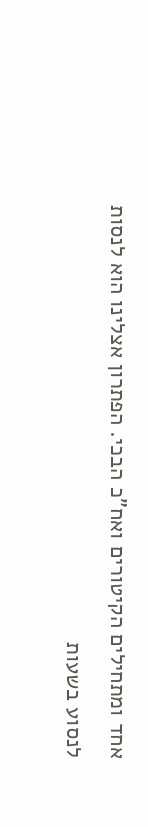אחד ומתחילים הקיטורים ואח"כ הבכי. הפתרון אצלינו הוא לנסות לנסוע בשעות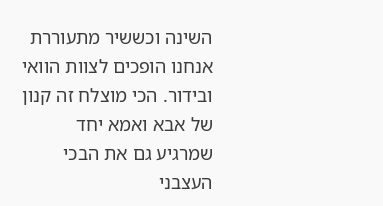השינה וכששיר מתעוררת אנחנו הופכים לצוות הוואי ובידור. הכי מוצלח זה קנון של אבא ואמא יחד שמרגיע גם את הבכי העצבני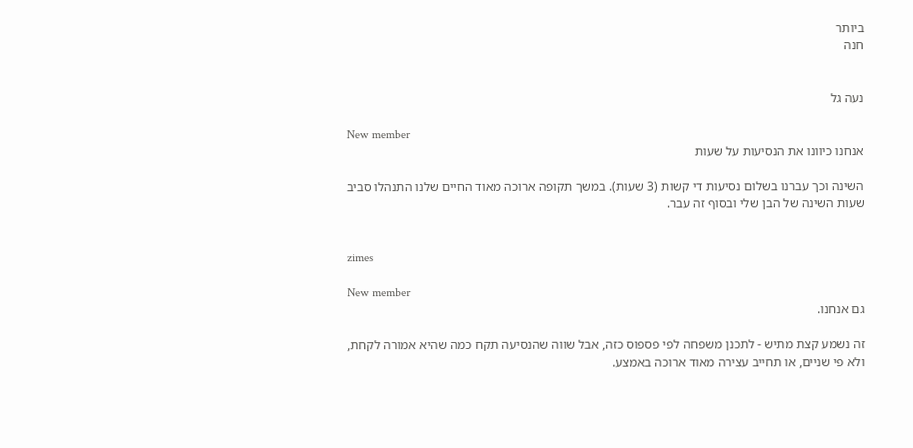ביותר
חנה


נעה גל

New member
אנחנו כיוונו את הנסיעות על שעות

השינה וכך עברנו בשלום נסיעות די קשות (3 שעות). במשך תקופה ארוכה מאוד החיים שלנו התנהלו סביב שעות השינה של הבן שלי ובסוף זה עבר.


zimes

New member
גם אנחנו.

זה נשמע קצת מתיש - לתכנן משפחה לפי פספוס כזה, אבל שווה שהנסיעה תקח כמה שהיא אמורה לקחת, ולא פי שניים, או תחייב עצירה מאוד ארוכה באמצע.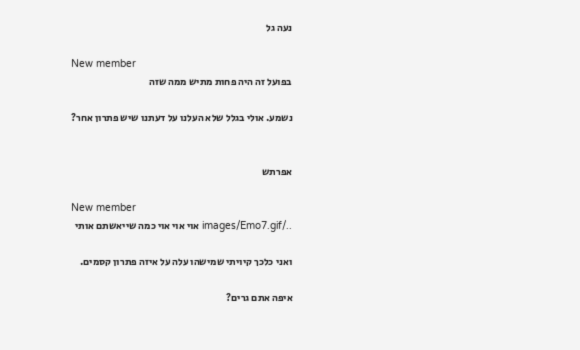נעה גל

New member
בפועל זה היה פחות מתיש ממה שזה

נשמע. אולי בגלל שלא העלנו על דעתנו שיש פתרון אחר?


אפרתש

New member
../images/Emo7.gif אוי אוי אוי כמה שייאשתם אותי

ואני כלכך קיויתי שמישהו עלה על איזה פתרון קסמים.

איפה אתם גרים?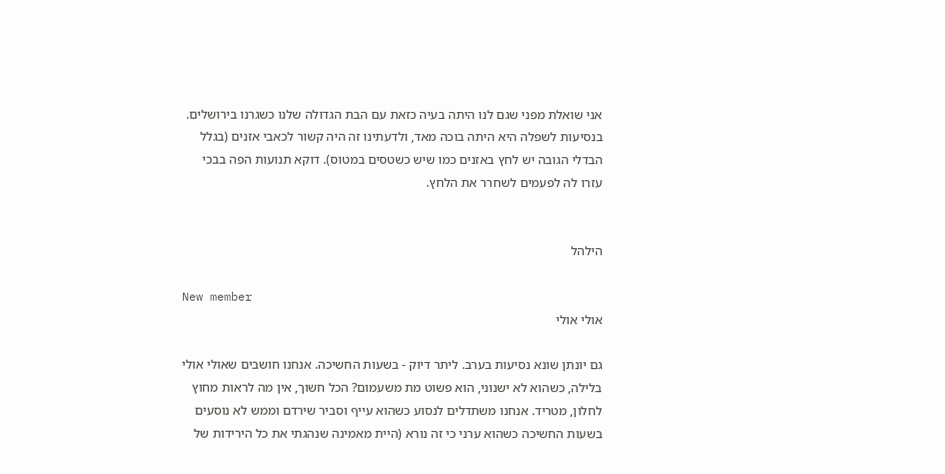אני שואלת מפני שגם לנו היתה בעיה כזאת עם הבת הגדולה שלנו כשגרנו בירושלים. בנסיעות לשפלה היא היתה בוכה מאד, ולדעתינו זה היה קשור לכאבי אזנים (בגלל הבדלי הגובה יש לחץ באזנים כמו שיש כשטסים במטוס). דוקא תנועות הפה בבכי עזרו לה לפעמים לשחרר את הלחץ.


הילהל

New member
אולי אולי

גם יונתן שונא נסיעות בערב. ליתר דיוק - בשעות החשיכה. אנחנו חושבים שאולי אולי בלילה, כשהוא לא ישנוני, הוא פשוט מת משעמום? הכל חשוך, אין מה לראות מחוץ לחלון, מטריד. אנחנו משתדלים לנסוע כשהוא עייף וסביר שירדם וממש לא נוסעים בשעות החשיכה כשהוא ערני כי זה נורא (היית מאמינה שנהגתי את כל הירידות של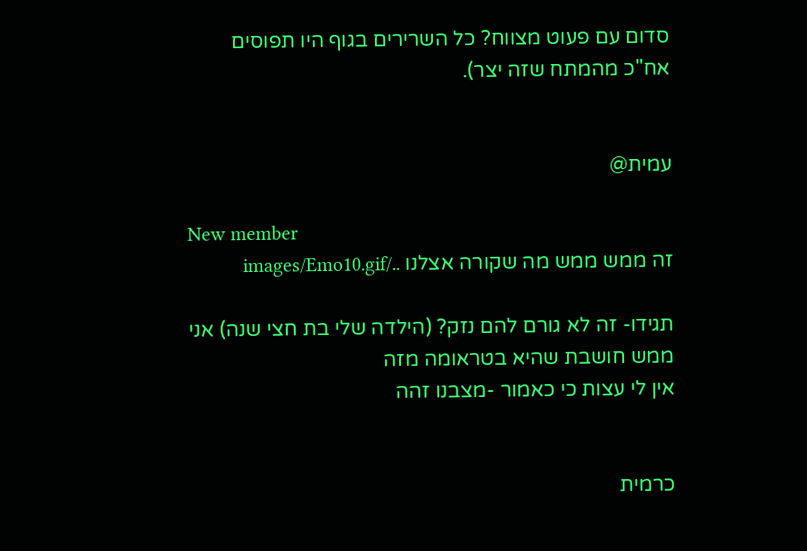סדום עם פעוט מצווח? כל השרירים בגוף היו תפוסים אח"כ מהמתח שזה יצר).


עמית@

New member
זה ממש ממש מה שקורה אצלנו ../images/Emo10.gif

תגידו- זה לא גורם להם נזק? (הילדה שלי בת חצי שנה) אני ממש חושבת שהיא בטראומה מזה
אין לי עצות כי כאמור -מצבנו זהה


כרמית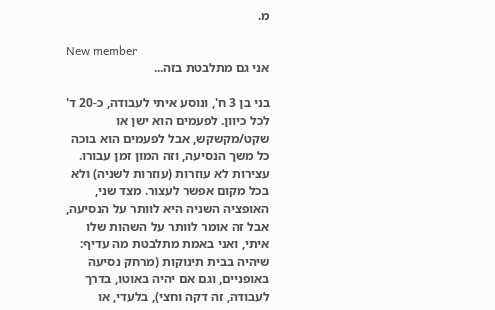מ.

New member
אני גם מתלבטת בזה...

בני בן 3 ח', ונוסע איתי לעבודה, כ-20 ד' לכל כיוון. לפעמים הוא ישן או שקט/מקשקש, אבל לפעמים הוא בוכה כל משך הנסיעה, וזה המון זמן עבורו. עצירות לא עוזרות (עוזרות לשניה) ולא בכל מקום אפשר לעצור. מצד שני, האופציה השניה היא לוותר על הנסיעה, אבל זה אומר לוותר על השהות שלו איתי, ואני באמת מתלבטת מה עדיף: שיהיה בבית תינוקות (מרחק נסיעה באופניים, וגם אם יהיה באוטו, בדרך לעבודה, זה דקה וחצי), בלעדי, או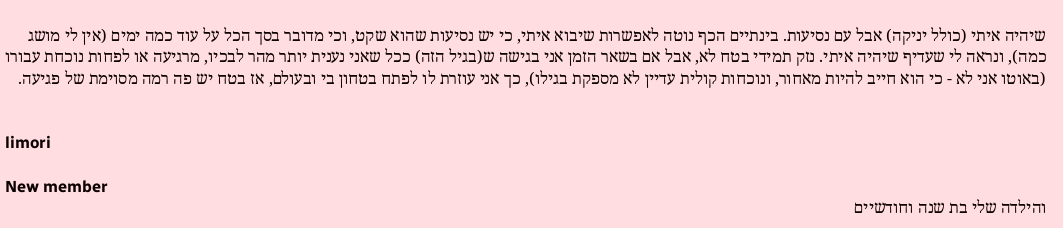שיהיה איתי (כולל יניקה) אבל עם נסיעות. בינתיים הכף נוטה לאפשרות שיבוא איתי, כי יש נסיעות שהוא שקט, וכי מדובר בסך הכל על עוד כמה ימים (אין לי מושג כמה), ונראה לי שעדיף שיהיה איתי. נזק תמידי בטח לא, אבל אם בשאר הזמן אני בגישה ש(בגיל הזה) ככל שאני נענית יותר מהר לבכיו, מרגיעה או לפחות נוכחת עבורו (באוטו אני לא - כי הוא חייב להיות מאחור, ונוכחות קולית עדיין לא מספקת בגילו), כך אני עוזרת לו לפתח בטחון בי ובעולם, אז בטח יש פה רמה מסוימת של פגיעה.


limori

New member
והילדה שלי בת שנה וחודשיים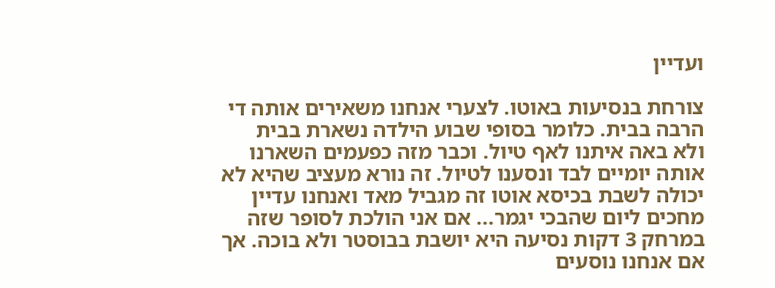ועדיין

צורחת בנסיעות באוטו. לצערי אנחנו משאירים אותה די הרבה בבית. כלומר בסופי שבוע הילדה נשארת בבית ולא באה איתנו לאף טיול. וכבר מזה כפעמים השארנו אותה יומיים לבד ונסענו לטיול. זה נורא מעציב שהיא לא יכולה לשבת בכיסא אוטו זה מגביל מאד ואנחנו עדיין מחכים ליום שהבכי יגמר... אם אני הולכת לסופר שזה במרחק 3 דקות נסיעה היא יושבת בבוסטר ולא בוכה. אך אם אנחנו נוסעים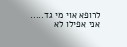לרופא אוי מי גד..... אני אפילו לא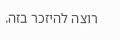רוצה להיזכר בזה.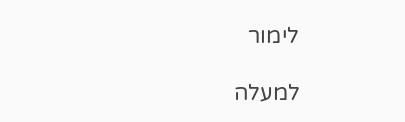לימור

למעלה